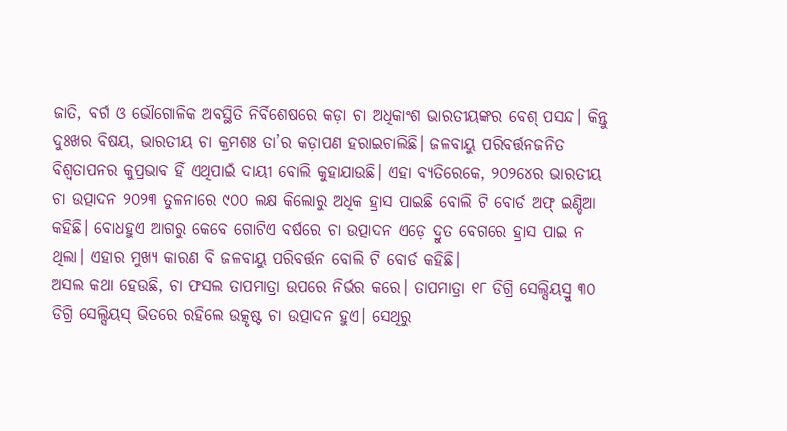ଜାତି, ବର୍ଗ ଓ ଭୌଗୋଳିକ ଅବସ୍ଥିତି ନିର୍ବିଶେଷରେ କଡ଼ା ଚା ଅଧିକାଂଶ ଭାରତୀୟଙ୍କର ବେଶ୍ ପସନ୍ଦ। କିନ୍ତୁ ଦୁଃଖର ବିଷୟ, ଭାରତୀୟ ଚା କ୍ରମଶଃ ତା’ର କଡ଼ାପଣ ହରାଇଚାଲିଛି। ଜଳବାୟୁ ପରିବର୍ତ୍ତନଜନିତ ବିଶ୍ବତାପନର କୁପ୍ରଭାବ ହିଁ ଏଥିପାଇଁ ଦାୟୀ ବୋଲି କୁହାଯାଉଛି। ଏହା ବ୍ୟତିରେକେ, ୨୦୨୪େର ଭାରତୀୟ ଚା ଉତ୍ପାଦନ ୨୦୨୩ ତୁଳନାରେ ୯୦୦ ଲକ୍ଷ କିଲୋରୁ ଅଧିକ ହ୍ରାସ ପାଇଛି ବୋଲି ଟି ବୋର୍ଡ ଅଫ୍ ଇଣ୍ଡିଆ କହିଛି। ବୋଧହୁଏ ଆଗରୁ କେବେ ଗୋଟିଏ ବର୍ଷରେ ଚା ଉତ୍ପାଦନ ଏଡ଼େ ଦ୍ରୁତ ବେଗରେ ହ୍ରାସ ପାଇ ନ ଥିଲା। ଏହାର ମୁଖ୍ୟ କାରଣ ବି ଜଳବାୟୁ ପରିବର୍ତ୍ତନ ବୋଲି ଟି ବୋର୍ଡ କହିଛି।
ଅସଲ କଥା ହେଉଛି, ଚା ଫସଲ ତାପମାତ୍ରା ଉପରେ ନିର୍ଭର କରେ। ତାପମାତ୍ରା ୧୮ ଡିଗ୍ରି ସେଲ୍ସିୟସ୍ରୁ ୩୦ ଡିଗ୍ରି ସେଲ୍ସିୟସ୍ ଭିତରେ ରହିଲେ ଉତ୍କୃଷ୍ଟ ଚା ଉତ୍ପାଦନ ହୁଏ। ସେଥିରୁ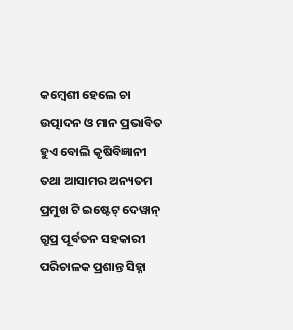କମ୍ବେଶୀ ହେଲେ ଚା ଉତ୍ପାଦନ ଓ ମାନ ପ୍ରଭାବିତ ହୁଏ ବୋଲି କୃଷିବିଜ୍ଞାନୀ ତଥା ଆସାମର ଅନ୍ୟତମ ପ୍ରମୁଖ ଟି ଇଷ୍ଟେଟ୍ ଦେୱାନ୍ ଗ୍ରୁପ୍ର ପୂର୍ବତନ ସହକାରୀ ପରିଚାଳକ ପ୍ରଶାନ୍ତ ସିହ୍ନା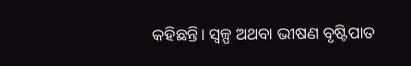କହିଛନ୍ତି। ସ୍ବଳ୍ପ ଅଥବା ଭୀଷଣ ବୃଷ୍ଟିପାତ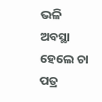ଭଳି ଅବସ୍ଥା ହେଲେ ଚା ପତ୍ର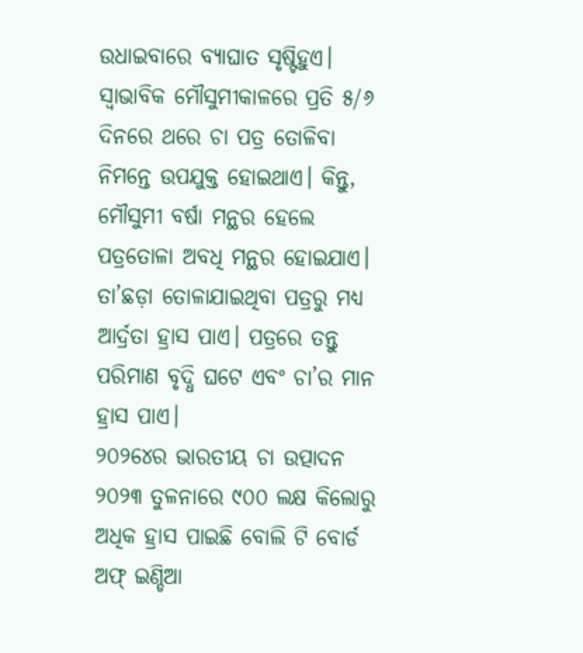ଉଧାଇବାରେ ବ୍ୟାଘାତ ସୃଷ୍ଟିହୁଏ। ସ୍ବାଭାବିକ ମୌସୁମୀକାଳରେ ପ୍ରତି ୫/୬ ଦିନରେ ଥରେ ଚା ପତ୍ର ତୋଳିବା ନିମନ୍ତେ ଉପଯୁକ୍ତ ହୋଇଥାଏ। କିନ୍ତୁ, ମୌସୁମୀ ବର୍ଷା ମନ୍ଥର ହେଲେ ପତ୍ରତୋଳା ଅବଧି ମନ୍ଥର ହୋଇଯାଏ। ତା’ଛଡ଼ା ତୋଳାଯାଇଥିବା ପତ୍ରରୁ ମଧ୍ୟ ଆର୍ଦ୍ରତା ହ୍ରାସ ପାଏ। ପତ୍ରରେ ତନ୍ତୁ ପରିମାଣ ବୃଦ୍ଧି ଘଟେ ଏବଂ ଚା’ର ମାନ ହ୍ରାସ ପାଏ।
୨୦୨୪େର ଭାରତୀୟ ଚା ଉତ୍ପାଦନ ୨୦୨୩ ତୁଳନାରେ ୯୦୦ ଲକ୍ଷ କିଲୋରୁ ଅଧିକ ହ୍ରାସ ପାଇଛି ବୋଲି ଟି ବୋର୍ଡ ଅଫ୍ ଇଣ୍ଡିଆ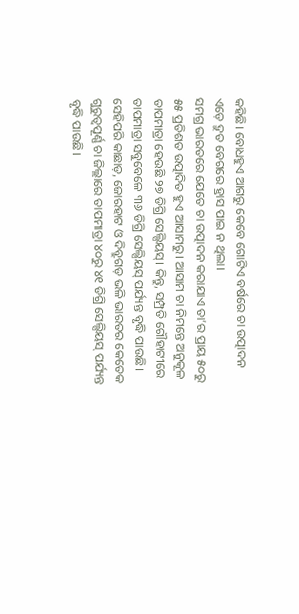କହିଛି। ବୋଧହୁଏ ଆଗରୁ କେବେ ଗୋଟିଏ ବର୍ଷରେ ଚା ଉତ୍ପାଦନ ଏଡ଼େ ଦ୍ରୁତ ବେଗରେ ହ୍ରାସ ପାଇ ନ ଥିଲା।
ସମଗ୍ର ଭାରତରେ ଯେତେ ଚା ଉତ୍ପାଦନ କରାଯାଏ ତା’ର ପ୍ରାୟ ୫୦ରୁ ୫୫ ପ୍ରତିଶତ ଉତ୍ପାଦିତ ହୁଏ ଆସାମରୁ। ଆସାମ ଚା ନିମନ୍ତେ ଅନୁକୂଳ ତାପମାତ୍ରା ହେଉଛି ୨୭ ଡିଗ୍ରି ସେଲ୍ସିୟସ୍। କିନ୍ତୁ, ସମ୍ପ୍ରତି ଗୌହାଟୀରେ ତାପମାତ୍ରା ସବୁବେଳେ ୩୬ ଡିଗ୍ରି ସେଲ୍ସିୟସ୍ ପର୍ଯ୍ୟନ୍ତ ବୃଦ୍ଧି ପାଉଛି। ସେହିପରି କାଛାଡ଼, ଜୋରହାଟ ଓ ଦିବ୍ରୁଗଡ଼ ଭଳି ଭାରତର କେତେକ ଗୁରୁତ୍ବପୂର୍ଣ୍ଣ ଚା ଜିଲ୍ଲାରେ ତାପମାତ୍ରା ୪୦ରୁ ୪୧ ଡିଗ୍ରି ସେଲ୍ସିୟସ୍ ପର୍ଯ୍ୟନ୍ତ ବୃଦ୍ଧି ପାଉଛି।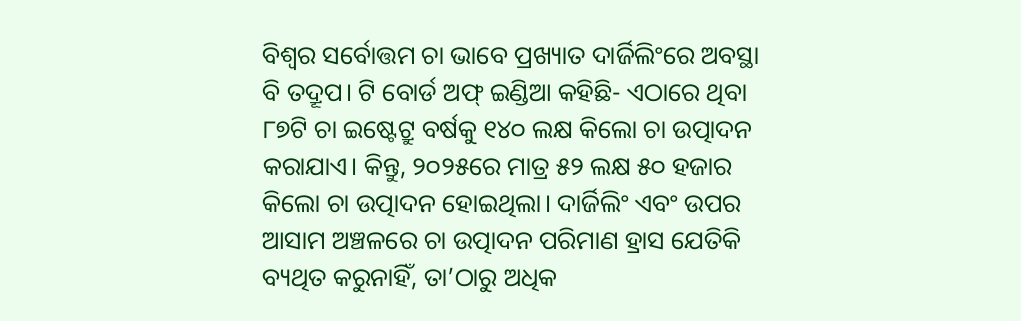ବିଶ୍ବର ସର୍ବୋତ୍ତମ ଚା ଭାବେ ପ୍ରଖ୍ୟାତ ଦାର୍ଜିଲିଂରେ ଅବସ୍ଥା ବି ତଦ୍ରୂପ। ଟି ବୋର୍ଡ ଅଫ୍ ଇଣ୍ଡିଆ କହିଛି- ଏଠାରେ ଥିବା ୮୭ଟି ଚା ଇଷ୍ଟେଟ୍ରୁ ବର୍ଷକୁ ୧୪୦ ଲକ୍ଷ କିଲୋ ଚା ଉତ୍ପାଦନ କରାଯାଏ। କିନ୍ତୁ, ୨୦୨୫ରେ ମାତ୍ର ୫୨ ଲକ୍ଷ ୫୦ ହଜାର କିଲୋ ଚା ଉତ୍ପାଦନ ହୋଇଥିଲା। ଦାର୍ଜିଲିଂ ଏବଂ ଉପର ଆସାମ ଅଞ୍ଚଳରେ ଚା ଉତ୍ପାଦନ ପରିମାଣ ହ୍ରାସ ଯେତିକି ବ୍ୟଥିତ କରୁନାହିଁ, ତା’ଠାରୁ ଅଧିକ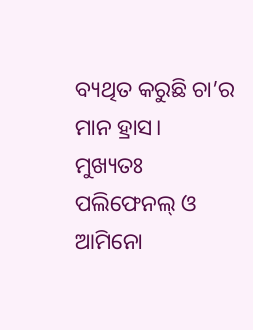ବ୍ୟଥିତ କରୁଛି ଚା’ର ମାନ ହ୍ରାସ।
ମୁଖ୍ୟତଃ ପଲିଫେନଲ୍ ଓ ଆମିନୋ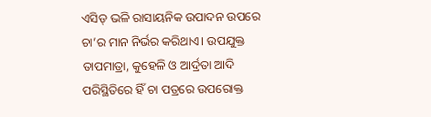ଏସିଡ୍ ଭଳି ରାସାୟନିକ ଉପାଦନ ଉପରେ ଚା’ର ମାନ ନିର୍ଭର କରିଥାଏ। ଉପଯୁକ୍ତ ତାପମାତ୍ରା, କୁହେଳି ଓ ଆର୍ଦ୍ରତା ଆଦି ପରିସ୍ଥିତିରେ ହିଁ ଚା ପତ୍ରରେ ଉପରୋକ୍ତ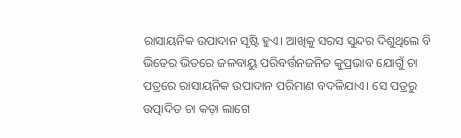ରାସାୟନିକ ଉପାଦାନ ସୃଷ୍ଟି ହୁଏ। ଆଖିକୁ ସରସ ସୁନ୍ଦର ଦିଶୁଥିଲେ ବି ଭିତେର ଭିତରେ ଜଳବାୟୁ ପରିବର୍ତ୍ତନଜନିତ କୁପ୍ରଭାବ ଯୋଗୁଁ ଚା ପତ୍ରରେ ରାସାୟନିକ ଉପାଦାନ ପରିମାଣ ବଦଳିଯାଏ। ସେ ପତ୍ରରୁ ଉତ୍ପାଦିତ ଚା କଡ଼ା ଲାଗେ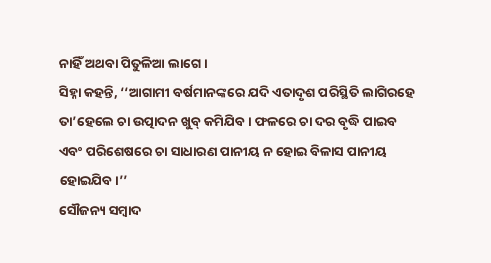ନାହିଁ ଅଥବା ପିତୁଳିଆ ଲାଗେ।
ସିହ୍ନା କହନ୍ତି, ‘‘ଆଗାମୀ ବର୍ଷମାନଙ୍କରେ ଯଦି ଏତାଦୃଶ ପରିସ୍ଥିତି ଲାଗିରହେ ତା’ହେଲେ ଚା ଉତ୍ପାଦନ ଖୁବ୍ କମିଯିବ। ଫଳରେ ଚା ଦର ବୃଦ୍ଧି ପାଇବ ଏବଂ ପରିଶେଷରେ ଚା ସାଧାରଣ ପାନୀୟ ନ ହୋଇ ବିଳାସ ପାନୀୟ ହୋଇଯିବ।’’
ସୌଜନ୍ୟ ସମ୍ବାଦ